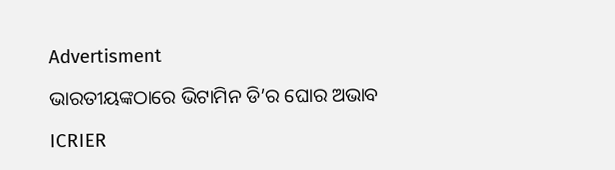Advertisment

ଭାରତୀୟଙ୍କଠାରେ ଭିଟାମିନ ଡି’ର ଘୋର ଅଭାବ

ICRIER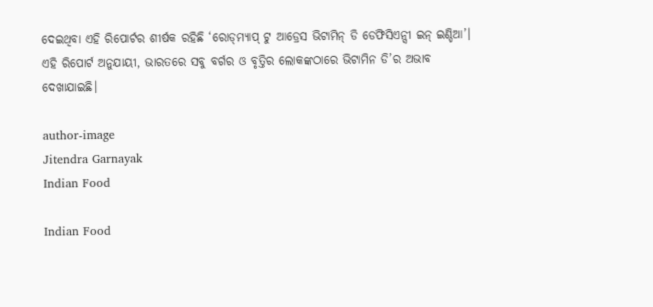ଦେଇଥିବା ଏହି ରିପୋର୍ଟର ଶୀର୍ଷକ ରହିଛି ‘ରୋଡ୍‌ମ୍ୟାପ୍‌ ଟୁ ଆଡ୍ରେସ ଭିଟାମିନ୍ ଡି ଡେଫିସିଏନ୍ସୀ ଇନ୍ ଇଣ୍ଡିଆ’। ଏହି ରିପୋର୍ଟ ଅନୁଯାୟୀ, ଭାରତରେ ସବୁ ବର୍ଗର ଓ ବୃତ୍ତିର ଲୋକଙ୍କଠାରେ ଭିଟାମିନ ଡି’ର ଅଭାବ ଦେଖାଯାଇଛି।

author-image
Jitendra Garnayak
Indian Food

Indian Food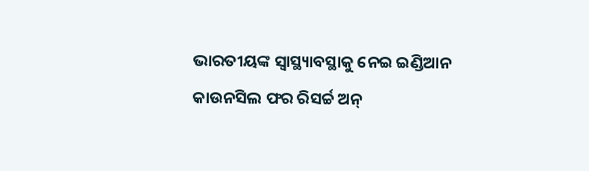ଭାରତୀୟଙ୍କ ସ୍ୱାସ୍ଥ୍ୟାବସ୍ଥାକୁ ନେଇ ଇଣ୍ଡିଆନ କାଉନସିଲ ଫର ରିସର୍ଚ୍ଚ ଅନ୍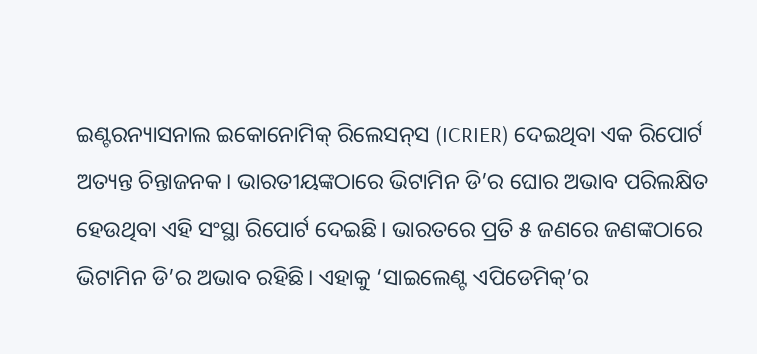ଇଣ୍ଟରନ୍ୟାସନାଲ ଇକୋନୋମିକ୍‌ ରିଲେସନ୍‌ସ (ICRIER) ଦେଇଥିବା ଏକ ରିପୋର୍ଟ ଅତ୍ୟନ୍ତ ଚିନ୍ତାଜନକ। ଭାରତୀୟଙ୍କଠାରେ ଭିଟାମିନ ଡି’ର ଘୋର ଅଭାବ ପରିଲକ୍ଷିତ ହେଉଥିବା ଏହି ସଂସ୍ଥା ରିପୋର୍ଟ ଦେଇଛି। ଭାରତରେ ପ୍ରତି ୫ ଜଣରେ ଜଣଙ୍କଠାରେ ଭିଟାମିନ ଡି’ର ଅଭାବ ରହିଛି। ଏହାକୁ ‘ସାଇଲେଣ୍ଟ ଏପିଡେମିକ୍‌’ର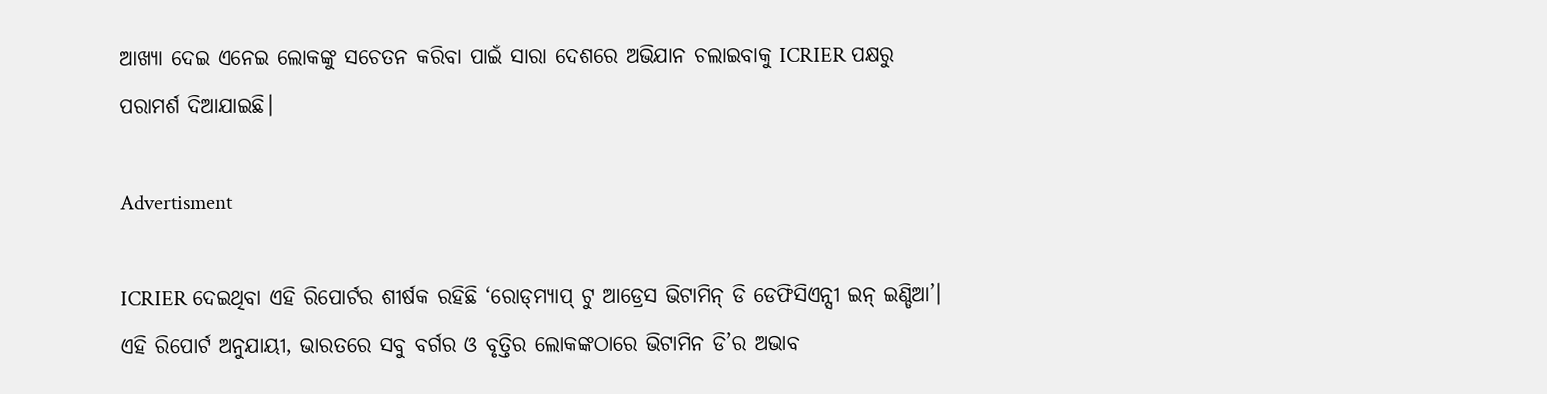ଆଖ୍ୟା ଦେଇ ଏନେଇ ଲୋକଙ୍କୁ ସଚେତନ କରିବା ପାଇଁ ସାରା ଦେଶରେ ଅଭିଯାନ ଚଲାଇବାକୁ ICRIER ପକ୍ଷରୁ ପରାମର୍ଶ ଦିଆଯାଇଛି।

Advertisment

ICRIER ଦେଇଥିବା ଏହି ରିପୋର୍ଟର ଶୀର୍ଷକ ରହିଛି ‘ରୋଡ୍‌ମ୍ୟାପ୍‌ ଟୁ ଆଡ୍ରେସ ଭିଟାମିନ୍ ଡି ଡେଫିସିଏନ୍ସୀ ଇନ୍ ଇଣ୍ଡିଆ’। ଏହି ରିପୋର୍ଟ ଅନୁଯାୟୀ, ଭାରତରେ ସବୁ ବର୍ଗର ଓ ବୃତ୍ତିର ଲୋକଙ୍କଠାରେ ଭିଟାମିନ ଡି’ର ଅଭାବ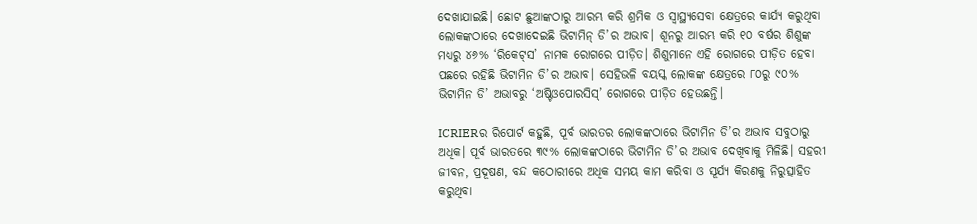ଦେଖାଯାଇଛି। ଛୋଟ ଛୁଆଙ୍କଠାରୁ ଆରମ୍ଭ କରି ଶ୍ରମିକ ଓ ସ୍ୱାସ୍ଥ୍ୟସେବା କ୍ଷେତ୍ରରେ କାର୍ଯ୍ୟ କରୁଥିବା ଲୋକଙ୍କଠାରେ ଦେଖାଦେଇଛି ଭିଟାମିନ୍ ଡି’ର ଅଭାବ। ଶୂନରୁ ଆରମ୍ଭ କରି ୧୦ ବର୍ଷର ଶିଶୁଙ୍କ ମଧ୍ୟରୁ ୪୬% ‘ରିକେଟ୍‌ସ’ ନାମକ ରୋଗରେ ପୀଡ଼ିତ। ଶିଶୁମାନେ ଏହି ରୋଗରେ ପୀଡ଼ିତ ହେବା ପଛରେ ରହିଛି ଭିଟାମିନ ଡି’ର ଅଭାବ। ସେହିଭଳି ବୟସ୍କ ଲୋକଙ୍କ କ୍ଷେତ୍ରରେ ୮୦ରୁ ୯୦% ଭିଟାମିନ ଡି’ ଅଭାବରୁ ‘ଅଷ୍ଟିଓପୋରସିସ୍’ ରୋଗରେ ପୀଡ଼ିତ ହେଉଛନ୍ତି।

ICRIERର ରିପୋର୍ଟ କହୁଛି, ପୂର୍ବ ଭାରତର ଲୋକଙ୍କଠାରେ ଭିଟାମିନ ଡି’ର ଅଭାବ ସବୁଠାରୁ ଅଧିକ। ପୂର୍ବ ଭାରତରେ ୩୯% ଲୋକଙ୍କଠାରେ ଭିଟାମିନ ଡି’ର ଅଭାବ ଦେଖିବାକୁ ମିଳିଛି। ସହରୀ ଜୀବନ, ପ୍ରଦୂଷଣ, ବନ୍ଦ କଠୋରୀରେ ଅଧିକ ସମୟ କାମ କରିବା ଓ ସୂର୍ଯ୍ୟ କିରଣକୁ ନିରୁତ୍ସାହିତ କରୁଥିବା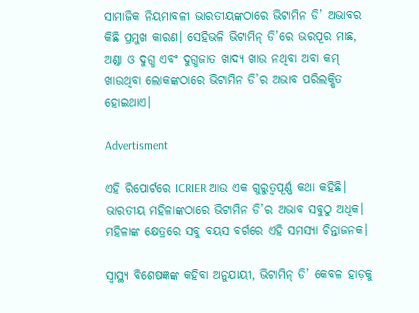ସାମାଜିକ ନିୟମାବଳୀ ଭାରତୀୟଙ୍କଠାରେ ଭିଟାମିନ ଡି’ ଅଭାବର କିଛି ପ୍ରମୁଖ କାରଣ। ସେହିଭଳି ଭିଟାମିନ୍ ଡି’ରେ ଭରପୂର ମାଛ, ଅଣ୍ଡା ଓ ଦୁଗ୍ଧ ଏବଂ ଦୁଗ୍ଧଜାତ ଖାଦ୍ୟ ଖାଉ ନଥିବା ଅବା କମ୍ ଖାଉଥିବା ଲୋକଙ୍କଠାରେ ଭିଟାମିନ ଡି’ର ଅଭାବ ପରିଲକ୍ଷିତ ହୋଇଥାଏ।

Advertisment

ଏହି ରିପୋର୍ଟରେ ICRIER ଆଉ ଏକ ଗୁରୁତ୍ୱପୂର୍ଣ୍ଣ କଥା କହିଛି। ଭାରତୀୟ ମହିଳାଙ୍କଠାରେ ଭିଟାମିନ ଡି’ର ଅଭାବ ସବୁଠୁ ଅଧିକ। ମହିଳାଙ୍କ କ୍ଷେତ୍ରରେ ସବୁ ବୟସ ବର୍ଗରେ ଏହି ସମସ୍ୟା ଚିନ୍ତାଜନକ।

ସ୍ୱାସ୍ଥ୍ୟ ବିଶେଷଜ୍ଞଙ୍କ କହିବା ଅନୁଯାୟୀ, ଭିଟାମିନ୍ ଡି’ କେବଳ ହାଡ଼କୁ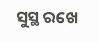ସୁସ୍ଥ ରଖେ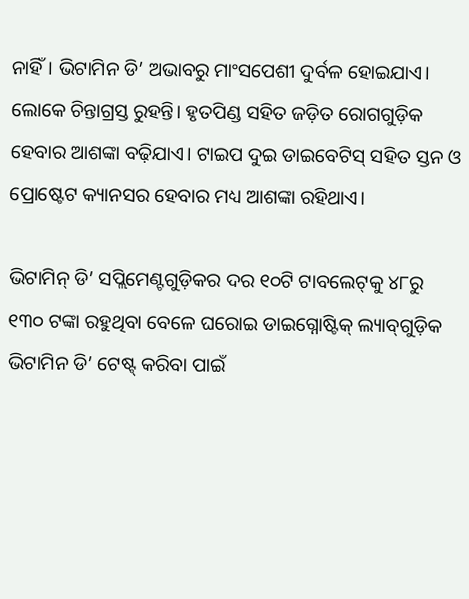ନାହିଁ। ଭିଟାମିନ ଡି’ ଅଭାବରୁ ମାଂସପେଶୀ ଦୁର୍ବଳ ହୋଇଯାଏ। ଲୋକେ ଚିନ୍ତାଗ୍ରସ୍ତ ରୁହନ୍ତି। ହୃତପିଣ୍ଡ ସହିତ ଜଡ଼ିତ ରୋଗଗୁଡ଼ିକ ହେବାର ଆଶଙ୍କା ବଢ଼ିଯାଏ। ଟାଇପ ଦୁଇ ଡାଇବେଟିସ୍ ସହିତ ସ୍ତନ ଓ ପ୍ରୋଷ୍ଟେଟ କ୍ୟାନସର ହେବାର ମଧ୍ୟ ଆଶଙ୍କା ରହିଥାଏ।

ଭିଟାମିନ୍ ଡି’ ସପ୍ଲିମେଣ୍ଟଗୁଡ଼ିକର ଦର ୧୦ଟି ଟାବଲେଟ୍‌କୁ ୪୮ରୁ ୧୩୦ ଟଙ୍କା ରହୁଥିବା ବେଳେ ଘରୋଇ ଡାଇଗ୍ନୋଷ୍ଟିକ୍ ଲ୍ୟାବ୍‌ଗୁଡ଼ିକ ଭିଟାମିନ ଡି’ ଟେଷ୍ଟ୍ କରିବା ପାଇଁ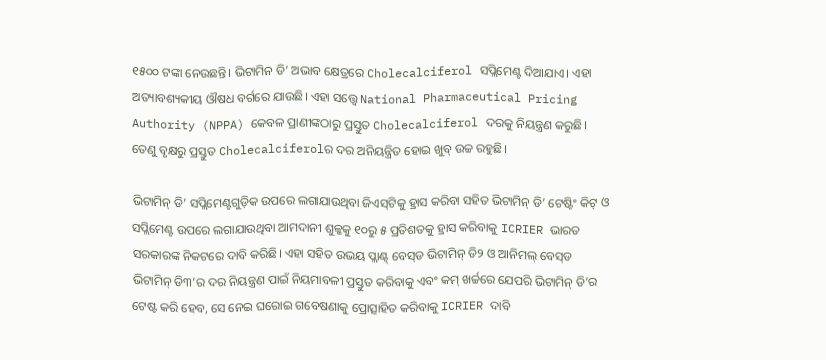୧୫୦୦ ଟଙ୍କା ନେଉଛନ୍ତି। ଭିଟାମିନ ଡି’ ଅଭାବ କ୍ଷେତ୍ରରେ Cholecalciferol ସପ୍ଲିମେଣ୍ଟ ଦିଆଯାଏ। ଏହା ଅତ୍ୟାବଶ୍ୟକୀୟ ଔଷଧ ବର୍ଗରେ ଯାଉଛି। ଏହା ସତ୍ତ୍ୱେ National Pharmaceutical Pricing Authority (NPPA) କେବଳ ପ୍ରାଣୀଙ୍କଠାରୁ ପ୍ରସ୍ତୁତ Cholecalciferol ଦରକୁ ନିୟନ୍ତ୍ରଣ କରୁଛି। ତେଣୁ ବୃକ୍ଷରୁ ପ୍ରସ୍ତୁତ Cholecalciferolର ଦର ଅନିୟନ୍ତ୍ରିତ ହୋଇ ଖୁବ୍ ଉଚ୍ଚ ରହୁଛି।

ଭିଟାମିନ୍ ଡି’ ସପ୍ଲିମେଣ୍ଟଗୁଡ଼ିକ ଉପରେ ଲଗାଯାଉଥିବା ଜିଏସ୍‌ଟିକୁ ହ୍ରାସ କରିବା ସହିତ ଭିଟାମିନ୍ ଡି’ ଟେଷ୍ଟିଂ କିଟ୍ ଓ ସପ୍ଲିମେଣ୍ଟ ଉପରେ ଲଗାଯାଉଥିବା ଆମଦାନୀ ଶୁଳ୍କକୁ ୧୦ରୁ ୫ ପ୍ରତିଶତକୁ ହ୍ରାସ କରିବାକୁ ICRIER ଭାରତ ସରକାରଙ୍କ ନିକଟରେ ଦାବି କରିଛି। ଏହା ସହିତ ଉଭୟ ପ୍ଲାଣ୍ଟ୍ ବେସ୍‌ଡ ଭିଟାମିନ୍‌ ଡି୨ ଓ ଆନିମଲ୍ ବେସ୍‌ଡ ଭିଟାମିନ୍ ଡି୩’ର ଦର ନିୟନ୍ତ୍ରଣ ପାଇଁ ନିୟମାବଳୀ ପ୍ରସ୍ତୁତ କରିବାକୁ ଏବଂ କମ୍‌ ଖର୍ଚ୍ଚରେ ଯେପରି ଭିଟାମିନ୍ ଡି’ର ଟେଷ୍ଟ କରି ହେବ, ସେ ନେଇ ଘରୋଇ ଗବେଷଣାକୁ ପ୍ରୋତ୍ସାହିତ କରିବାକୁ ICRIER ଦାବି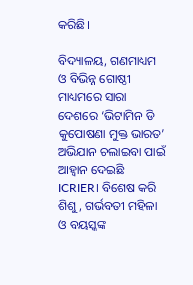କରିଛି।

ବିଦ୍ୟାଳୟ, ଗଣମାଧ୍ୟମ ଓ ବିଭିନ୍ନ ଗୋଷ୍ଠୀ ମାଧ୍ୟମରେ ସାରା ଦେଶରେ ‘ଭିଟାମିନ ଡି କୁପୋଷଣା ମୁକ୍ତ ଭାରତ’ ଅଭିଯାନ ଚଲାଇବା ପାଇଁ ଆହ୍ୱାନ ଦେଇଛି ICRIER। ବିଶେଷ କରି ଶିଶୁ, ଗର୍ଭବତୀ ମହିଳା ଓ ବୟସ୍କଙ୍କ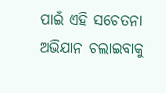ପାଇଁ ଏହି ସଚେତନା ଅଭିଯାନ ଚଲାଇବାକୁ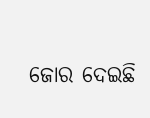ଜୋର ଦେଇଛି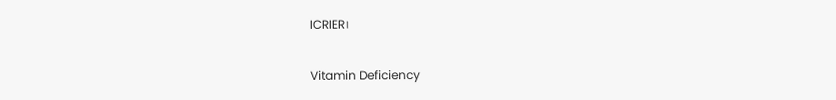ICRIER।

Vitamin Deficiency